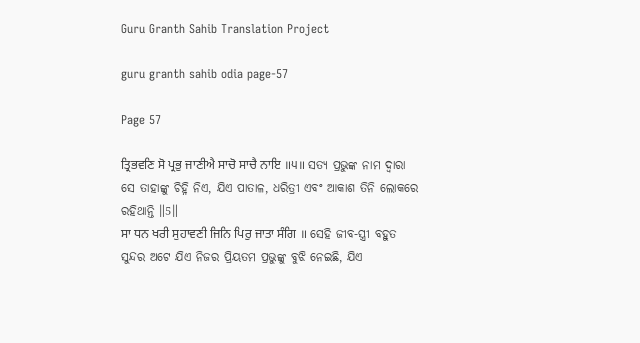Guru Granth Sahib Translation Project

guru granth sahib odia page-57

Page 57

ਤ੍ਰਿਭਵਣਿ ਸੋ ਪ੍ਰਭੁ ਜਾਣੀਐ ਸਾਚੋ ਸਾਚੈ ਨਾਇ ॥੫॥ ସତ୍ୟ ପ୍ରଭୁଙ୍କ ନାମ ଦ୍ଵାରା ସେ ତାହାଙ୍କୁ ଚିହ୍ନି ନିଏ, ଯିଏ ପାତାଳ, ଧରିତ୍ରୀ ଏବଂ ଆକାଶ ତିନି ଲୋକରେ ରହିଥାନ୍ତି ॥5॥
ਸਾ ਧਨ ਖਰੀ ਸੁਹਾਵਣੀ ਜਿਨਿ ਪਿਰੁ ਜਾਤਾ ਸੰਗਿ ॥ ସେହି ଜୀବ-ସ୍ତ୍ରୀ ବହୁତ ସୁନ୍ଦର ଅଟେ ଯିଏ ନିଜର ପ୍ରିୟତମ ପ୍ରଭୁଙ୍କୁ ବୁଝି ନେଇଛି, ଯିଏ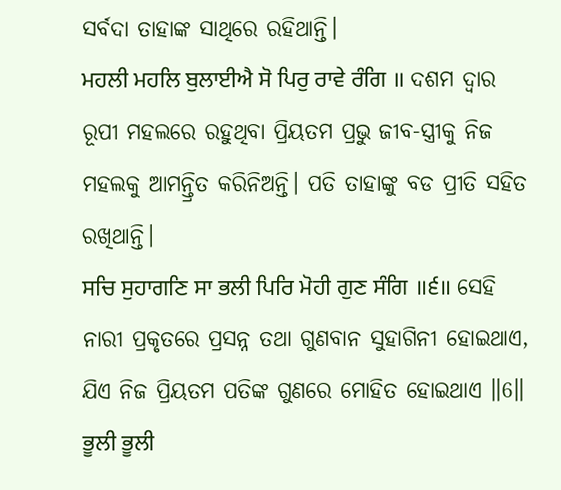ସର୍ବଦା ତାହାଙ୍କ ସାଥିରେ ରହିଥାନ୍ତି।
ਮਹਲੀ ਮਹਲਿ ਬੁਲਾਈਐ ਸੋ ਪਿਰੁ ਰਾਵੇ ਰੰਗਿ ॥ ଦଶମ ଦ୍ଵାର ରୂପୀ ମହଲରେ ରହୁଥିବା ପ୍ରିୟତମ ପ୍ରଭୁ ଜୀବ-ସ୍ତ୍ରୀକୁ ନିଜ ମହଲକୁ ଆମନ୍ତ୍ରିତ କରିନିଅନ୍ତି। ପତି ତାହାଙ୍କୁ ବଡ ପ୍ରୀତି ସହିତ ରଖିଥାନ୍ତି।
ਸਚਿ ਸੁਹਾਗਣਿ ਸਾ ਭਲੀ ਪਿਰਿ ਮੋਹੀ ਗੁਣ ਸੰਗਿ ॥੬॥ ସେହି ନାରୀ ପ୍ରକୃତରେ ପ୍ରସନ୍ନ ତଥା ଗୁଣବାନ ସୁହାଗିନୀ ହୋଇଥାଏ, ଯିଏ ନିଜ ପ୍ରିୟତମ ପତିଙ୍କ ଗୁଣରେ ମୋହିତ ହୋଇଥାଏ ॥6॥
ਭੂਲੀ ਭੂਲੀ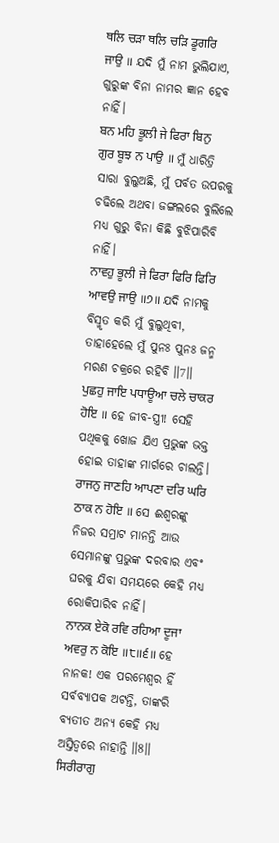ਥਲਿ ਚੜਾ ਥਲਿ ਚੜਿ ਡੂਗਰਿ ਜਾਉ ॥ ଯଦି ମୁଁ ନାମ ଭୁଲିଯାଏ, ଗୁରୁଙ୍କ ବିନା ନାମର ଜ୍ଞାନ ହେବ ନାହିଁ।
ਬਨ ਮਹਿ ਭੂਲੀ ਜੇ ਫਿਰਾ ਬਿਨੁ ਗੁਰ ਬੂਝ ਨ ਪਾਉ ॥ ମୁଁ ଧାରିତ୍ରି ସାରା ବୁଲୁଅଛି, ମୁଁ ପର୍ବତ ଉପରକୁ ଚଢିଲେ ଅଥବା ଜଙ୍ଗଲରେ ବୁଲିଲେ ମଧ୍ୟ ଗୁରୁ ବିନା କିଛି ବୁଝିପାରିବି ନାହିଁ।
ਨਾਵਹੁ ਭੂਲੀ ਜੇ ਫਿਰਾ ਫਿਰਿ ਫਿਰਿ ਆਵਉ ਜਾਉ ॥੭॥ ଯଦି ନାମକୁ ବିସ୍ମୃତ କରି ମୁଁ ବୁଲୁଥିବୀ, ତାହାହେଲେ ମୁଁ ପୁନଃ ପୁନଃ ଜନ୍ମ ମରଣ ଚକ୍ରରେ ରହିବି ॥7॥
ਪੁਛਹੁ ਜਾਇ ਪਧਾਊਆ ਚਲੇ ਚਾਕਰ ਹੋਇ ॥ ହେ ଜୀବ-ସ୍ତ୍ରୀ! ସେହି ପଥିକକୁ ଖୋଜ ଯିଏ ପ୍ରଭୁଙ୍କ ଭକ୍ତ ହୋଇ ତାହାଙ୍କ ମାର୍ଗରେ ଚାଲନ୍ତି।
ਰਾਜਨੁ ਜਾਣਹਿ ਆਪਣਾ ਦਰਿ ਘਰਿ ਠਾਕ ਨ ਹੋਇ ॥ ସେ ଈଶ୍ଵରଙ୍କୁ ନିଜର ସମ୍ରାଟ ମାନନ୍ତି ଆଉ ସେମାନଙ୍କୁ ପ୍ରଭୁଙ୍କ ଦରବାର ଏବଂ ଘରକୁ ଯିବା ସମୟରେ କେହି ମଧ୍ୟ ରୋକିପାରିବ ନାହିଁ।
ਨਾਨਕ ਏਕੋ ਰਵਿ ਰਹਿਆ ਦੂਜਾ ਅਵਰੁ ਨ ਕੋਇ ॥੮॥੬॥ ହେ ନାନକ! ଏକ ପରମେଶ୍ଵର ହିଁ ସର୍ବବ୍ୟାପକ ଅଟନ୍ତି, ତାଙ୍କରି ବ୍ୟତୀତ ଅନ୍ୟ କେହି ମଧ୍ୟ ଅସ୍ତିତ୍ଵରେ ନାହାନ୍ତି ॥8॥
ਸਿਰੀਰਾਗੁ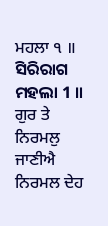ਮਹਲਾ ੧ ॥ ସିରିରାଗ ମହଲା 1 ॥
ਗੁਰ ਤੇ ਨਿਰਮਲੁ ਜਾਣੀਐ ਨਿਰਮਲ ਦੇਹ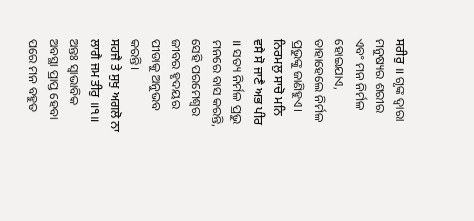ਸਰੀਰੁ ॥ ଗୃଙ୍କ ଦ୍ଵାରା ମନୁଷ୍ୟର ଶରୀର ଏବଂ ମନ ନିର୍ମଳ ହୋଇଯାଏ, ତାହାହେଲେ ନିର୍ମଳ ପ୍ରଭୁଙ୍କୁ ଜାଣିହୁଏ।
ਨਿਰਮਲੁ ਸਾਚੋ ਮਨਿ ਵਸੈ ਸੋ ਜਾਣੈ ਅਭ ਪੀਰ ॥ ସତ୍ୟ ନିର୍ମଳ ପ୍ରଭୁ ମନରେ ବାସ କରନ୍ତି, ସେହି ପରମେଶ୍ଵର ଜୀବର ହୃଦୟର ପୀଡାକୁ ଅନୁଭବ କରନ୍ତି।
ਸਹਜੈ ਤੇ ਸੁਖੁ ਅਗਲੋ ਨਾ ਲਾਗੈ ਜਮ ਤੀਰੁ ॥੧॥ ଅନ୍ତଃ ସ୍ଵାଭାବିକ ଅବସ୍ଥା ପ୍ରାପ୍ତ ହେବା ପରେ ମନ ବହୁତ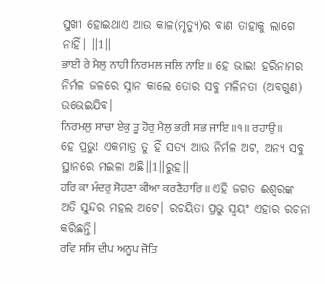ସୁଖୀ ହୋଇଥାଏ ଆଉ କାଳ(ମୃତ୍ୟୁ)ର ବାଣ ତାହାକୁ ଲାଗେ ନାହିଁ। ॥1॥
ਭਾਈ ਰੇ ਮੈਲੁ ਨਾਹੀ ਨਿਰਮਲ ਜਲਿ ਨਾਇ ॥ ହେ ଭାଇ! ହରିନାମର ନିର୍ମଳ ଜଳରେ ସ୍ନାନ କାଲେ ତୋର ସବୁ ମଳିନତା (ଅବଗୁଣ) ଉଭେଇଯିବ।
ਨਿਰਮਲੁ ਸਾਚਾ ਏਕੁ ਤੂ ਹੋਰੁ ਮੈਲੁ ਭਰੀ ਸਭ ਜਾਇ ॥੧॥ ਰਹਾਉ ॥ ହେ ପ୍ରଭୁ! ଏକମାତ୍ର ତୁ ହିଁ ସତ୍ୟ ଆଉ ନିର୍ମଳ ଅଟ, ଅନ୍ୟ ସବୁ ସ୍ଥାନରେ ମଇଳା ଅଛି॥1॥ରୁହ॥
ਹਰਿ ਕਾ ਮੰਦਰੁ ਸੋਹਣਾ ਕੀਆ ਕਰਣੈਹਾਰਿ ॥ ଏହି ଜଗତ ଈଶ୍ଵରଙ୍କ ଅତି ସୁନ୍ଦର ମହଲ ଅଟେ। ରଚୟିତା ପ୍ରଭୁ ସ୍ଵୟଂ ଏହାର ରଚନା କରିଛନ୍ତି।
ਰਵਿ ਸਸਿ ਦੀਪ ਅਨੂਪ ਜੋਤਿ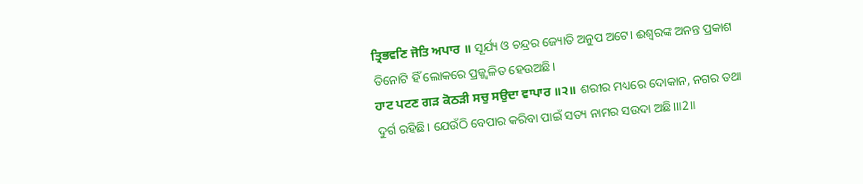ਤ੍ਰਿਭਵਣਿ ਜੋਤਿ ਅਪਾਰ ॥ ସୂର୍ଯ୍ୟ ଓ ଚନ୍ଦ୍ରର ଜ୍ୟୋତି ଅନୁପ ଅଟେ। ଈଶ୍ଵରଙ୍କ ଅନନ୍ତ ପ୍ରକାଶ ତିନୋଟି ହିଁ ଲୋକରେ ପ୍ରଜ୍ଜ୍ଵଳିତ ହେଉଅଛି।
ਹਾਟ ਪਟਣ ਗੜ ਕੋਠੜੀ ਸਚੁ ਸਉਦਾ ਵਾਪਾਰ ॥੨॥ ଶରୀର ମଧ୍ୟରେ ଦୋକାନ, ନଗର ତଥା ଦୁର୍ଗ ରହିଛି। ଯେଉଁଠି ବେପାର କରିବା ପାଇଁ ସତ୍ୟ ନାମର ସଉଦା ଅଛି।॥2॥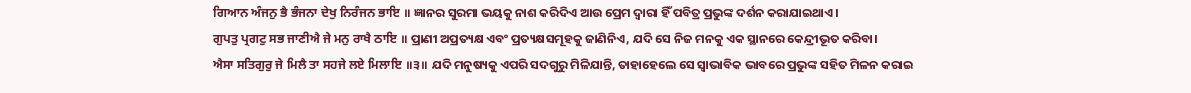ਗਿਆਨ ਅੰਜਨੁ ਭੈ ਭੰਜਨਾ ਦੇਖੁ ਨਿਰੰਜਨ ਭਾਇ ॥ ଜ୍ଞାନର ସୁରମା ଭୟକୁ ନାଶ କରିଦିଏ ଆଉ ପ୍ରେମ ଦ୍ଵାରା ହିଁ ପବିତ୍ର ପ୍ରଭୁଙ୍କ ଦର୍ଶନ କରାଯାଇଥାଏ।
ਗੁਪਤੁ ਪ੍ਰਗਟੁ ਸਭ ਜਾਣੀਐ ਜੇ ਮਨੁ ਰਾਖੈ ਠਾਇ ॥ ପ୍ରାଣୀ ଅପ୍ରତ୍ୟକ୍ଷ ଏବଂ ପ୍ରତ୍ୟକ୍ଷସମୂହକୁ ଜାଣିନିଏ, ଯଦି ସେ ନିଜ ମନକୁ ଏକ ସ୍ଥାନରେ କେନ୍ଦ୍ରୀଭୂତ କରିବା।
ਐਸਾ ਸਤਿਗੁਰੁ ਜੇ ਮਿਲੈ ਤਾ ਸਹਜੇ ਲਏ ਮਿਲਾਇ ॥੩॥ ଯଦି ମନୁଷ୍ୟକୁ ଏପରି ସଦଗୁରୁ ମିଳିଯାନ୍ତି, ତାହାହେଲେ ସେ ସ୍ଵାଭାବିକ ଭାବରେ ପ୍ରଭୁଙ୍କ ସହିତ ମିଳନ କରାଇ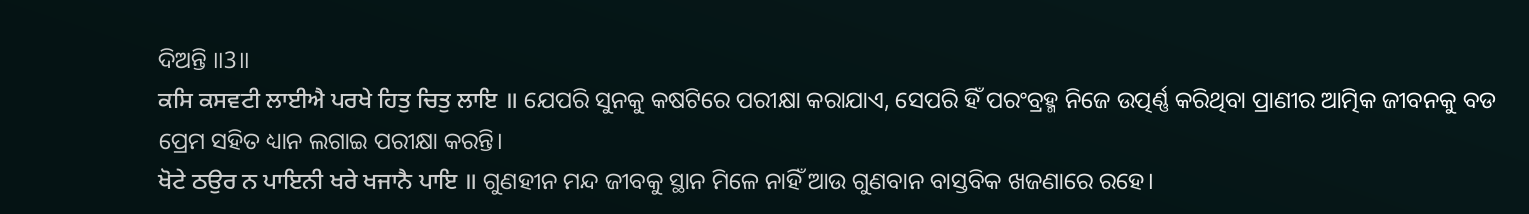ଦିଅନ୍ତି ॥3॥
ਕਸਿ ਕਸਵਟੀ ਲਾਈਐ ਪਰਖੇ ਹਿਤੁ ਚਿਤੁ ਲਾਇ ॥ ଯେପରି ସୁନକୁ କଷଟିରେ ପରୀକ୍ଷା କରାଯାଏ, ସେପରି ହିଁ ପରଂବ୍ରହ୍ମ ନିଜେ ଉତ୍ପର୍ଣ୍ଣ କରିଥିବା ପ୍ରାଣୀର ଆତ୍ମିକ ଜୀବନକୁ ବଡ ପ୍ରେମ ସହିତ ଧ୍ୟାନ ଲଗାଇ ପରୀକ୍ଷା କରନ୍ତି।
ਖੋਟੇ ਠਉਰ ਨ ਪਾਇਨੀ ਖਰੇ ਖਜਾਨੈ ਪਾਇ ॥ ଗୁଣହୀନ ମନ୍ଦ ଜୀବକୁ ସ୍ଥାନ ମିଳେ ନାହିଁ ଆଉ ଗୁଣବାନ ବାସ୍ତବିକ ଖଜଣାରେ ରହେ।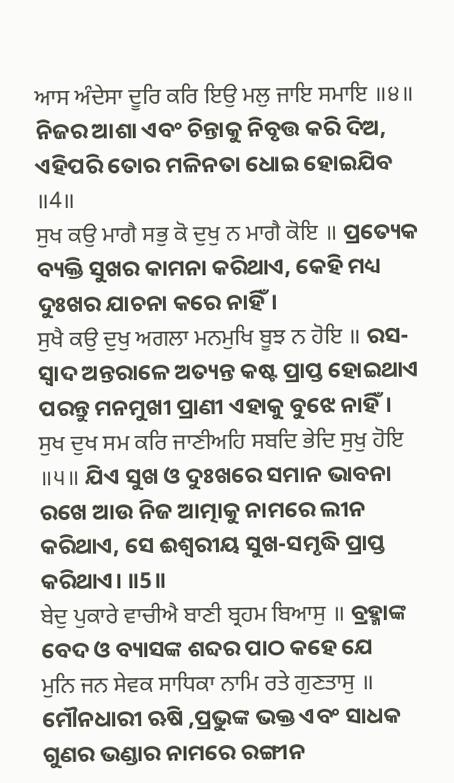ਆਸ ਅੰਦੇਸਾ ਦੂਰਿ ਕਰਿ ਇਉ ਮਲੁ ਜਾਇ ਸਮਾਇ ॥੪॥ ନିଜର ଆଶା ଏବଂ ଚିନ୍ତାକୁ ନିବୃତ୍ତ କରି ଦିଅ, ଏହିପରି ତୋର ମଳିନତା ଧୋଇ ହୋଇଯିବ ॥4॥
ਸੁਖ ਕਉ ਮਾਗੈ ਸਭੁ ਕੋ ਦੁਖੁ ਨ ਮਾਗੈ ਕੋਇ ॥ ପ୍ରତ୍ୟେକ ବ୍ୟକ୍ତି ସୁଖର କାମନା କରିଥାଏ, କେହି ମଧ୍ୟ ଦୁଃଖର ଯାଚନା କରେ ନାହିଁ।
ਸੁਖੈ ਕਉ ਦੁਖੁ ਅਗਲਾ ਮਨਮੁਖਿ ਬੂਝ ਨ ਹੋਇ ॥ ରସ-ସ୍ଵାଦ ଅନ୍ତରାଳେ ଅତ୍ୟନ୍ତ କଷ୍ଟ ପ୍ରାପ୍ତ ହୋଇଥାଏ ପରନ୍ତୁ ମନମୁଖୀ ପ୍ରାଣୀ ଏହାକୁ ବୁଝେ ନାହିଁ।
ਸੁਖ ਦੁਖ ਸਮ ਕਰਿ ਜਾਣੀਅਹਿ ਸਬਦਿ ਭੇਦਿ ਸੁਖੁ ਹੋਇ ॥੫॥ ଯିଏ ସୁଖ ଓ ଦୁଃଖରେ ସମାନ ଭାବନା ରଖେ ଆଉ ନିଜ ଆତ୍ମାକୁ ନାମରେ ଲୀନ କରିଥାଏ, ସେ ଈଶ୍ଵରୀୟ ସୁଖ-ସମୃଦ୍ଧି ପ୍ରାପ୍ତ କରିଥାଏ। ॥5॥
ਬੇਦੁ ਪੁਕਾਰੇ ਵਾਚੀਐ ਬਾਣੀ ਬ੍ਰਹਮ ਬਿਆਸੁ ॥ ବ୍ରହ୍ମାଙ୍କ ବେଦ ଓ ବ୍ୟାସଙ୍କ ଶବ୍ଦର ପାଠ କହେ ଯେ
ਮੁਨਿ ਜਨ ਸੇਵਕ ਸਾਧਿਕਾ ਨਾਮਿ ਰਤੇ ਗੁਣਤਾਸੁ ॥ ମୌନଧାରୀ ଋଷି ,ପ୍ରଭୁଙ୍କ ଭକ୍ତ ଏବଂ ସାଧକ ଗୁଣର ଭଣ୍ଡାର ନାମରେ ରଙ୍ଗୀନ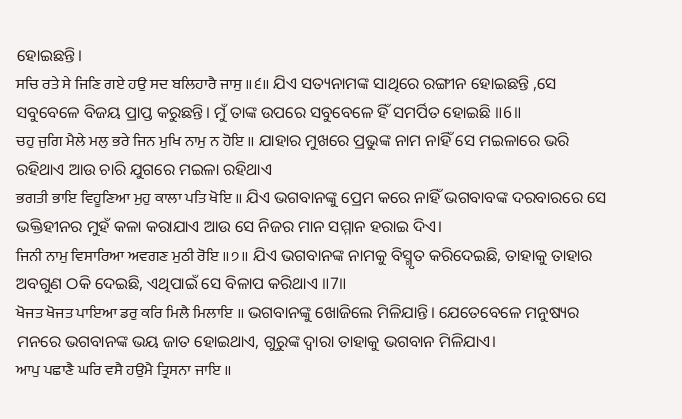ହୋଇଛନ୍ତି।
ਸਚਿ ਰਤੇ ਸੇ ਜਿਣਿ ਗਏ ਹਉ ਸਦ ਬਲਿਹਾਰੈ ਜਾਸੁ ॥੬॥ ଯିଏ ସତ୍ୟନାମଙ୍କ ସାଥିରେ ରଙ୍ଗୀନ ହୋଇଛନ୍ତି ,ସେ ସବୁବେଳେ ବିଜୟ ପ୍ରାପ୍ତ କରୁଛନ୍ତି। ମୁଁ ତାଙ୍କ ଉପରେ ସବୁବେଳେ ହିଁ ସମର୍ପିତ ହୋଇଛି ॥6॥
ਚਹੁ ਜੁਗਿ ਮੈਲੇ ਮਲੁ ਭਰੇ ਜਿਨ ਮੁਖਿ ਨਾਮੁ ਨ ਹੋਇ ॥ ଯାହାର ମୁଖରେ ପ୍ରଭୁଙ୍କ ନାମ ନାହିଁ ସେ ମଇଳାରେ ଭରି ରହିଥାଏ ଆଉ ଚାରି ଯୁଗରେ ମଇଳା ରହିଥାଏ
ਭਗਤੀ ਭਾਇ ਵਿਹੂਣਿਆ ਮੁਹੁ ਕਾਲਾ ਪਤਿ ਖੋਇ ॥ ଯିଏ ଭଗବାନଙ୍କୁ ପ୍ରେମ କରେ ନାହିଁ ଭଗବାବଙ୍କ ଦରବାରରେ ସେ ଭକ୍ତିହୀନର ମୁହଁ କଳା କରାଯାଏ ଆଉ ସେ ନିଜର ମାନ ସମ୍ମାନ ହରାଇ ଦିଏ।
ਜਿਨੀ ਨਾਮੁ ਵਿਸਾਰਿਆ ਅਵਗਣ ਮੁਠੀ ਰੋਇ ॥੭॥ ଯିଏ ଭଗବାନଙ୍କ ନାମକୁ ବିସ୍ମୃତ କରିଦେଇଛି, ତାହାକୁ ତାହାର ଅବଗୁଣ ଠକି ଦେଇଛି, ଏଥିପାଇଁ ସେ ବିଳାପ କରିଥାଏ ॥7॥
ਖੋਜਤ ਖੋਜਤ ਪਾਇਆ ਡਰੁ ਕਰਿ ਮਿਲੈ ਮਿਲਾਇ ॥ ଭଗବାନଙ୍କୁ ଖୋଜିଲେ ମିଳିଯାନ୍ତି। ଯେତେବେଳେ ମନୁଷ୍ୟର ମନରେ ଭଗବାନଙ୍କ ଭୟ ଜାତ ହୋଇଥାଏ, ଗୁରୁଙ୍କ ଦ୍ଵାରା ତାହାକୁ ଭଗବାନ ମିଳିଯାଏ।
ਆਪੁ ਪਛਾਣੈ ਘਰਿ ਵਸੈ ਹਉਮੈ ਤ੍ਰਿਸਨਾ ਜਾਇ ॥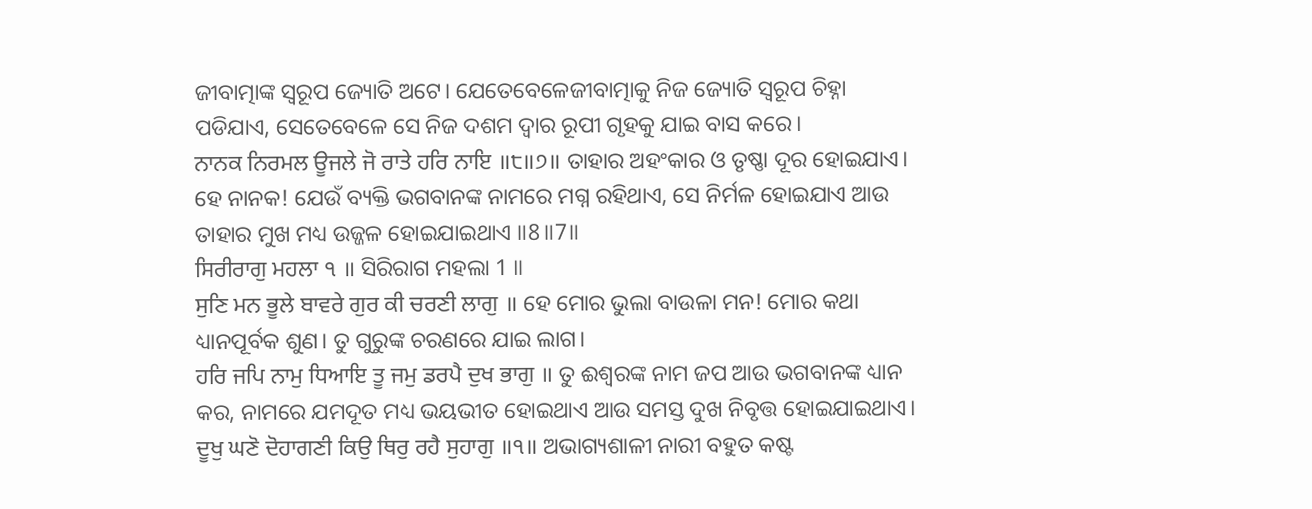ଜୀବାତ୍ମାଙ୍କ ସ୍ୱରୂପ ଜ୍ୟୋତି ଅଟେ। ଯେତେବେଳେଜୀବାତ୍ମାକୁ ନିଜ ଜ୍ୟୋତି ସ୍ୱରୂପ ଚିହ୍ନା ପଡିଯାଏ, ସେତେବେଳେ ସେ ନିଜ ଦଶମ ଦ୍ଵାର ରୂପୀ ଗୃହକୁ ଯାଇ ବାସ କରେ।
ਨਾਨਕ ਨਿਰਮਲ ਊਜਲੇ ਜੋ ਰਾਤੇ ਹਰਿ ਨਾਇ ॥੮॥੭॥ ତାହାର ଅହଂକାର ଓ ତୃଷ୍ଣା ଦୂର ହୋଇଯାଏ। ହେ ନାନକ! ଯେଉଁ ବ୍ୟକ୍ତି ଭଗବାନଙ୍କ ନାମରେ ମଗ୍ନ ରହିଥାଏ, ସେ ନିର୍ମଳ ହୋଇଯାଏ ଆଉ ତାହାର ମୁଖ ମଧ୍ୟ ଉଜ୍ଜଳ ହୋଇଯାଇଥାଏ ॥8॥7॥
ਸਿਰੀਰਾਗੁ ਮਹਲਾ ੧ ॥ ସିରିରାଗ ମହଲା 1 ॥
ਸੁਣਿ ਮਨ ਭੂਲੇ ਬਾਵਰੇ ਗੁਰ ਕੀ ਚਰਣੀ ਲਾਗੁ ॥ ହେ ମୋର ଭୁଲା ବାଉଳା ମନ! ମୋର କଥା ଧ୍ୟାନପୂର୍ବକ ଶୁଣ। ତୁ ଗୁରୁଙ୍କ ଚରଣରେ ଯାଇ ଲାଗ।
ਹਰਿ ਜਪਿ ਨਾਮੁ ਧਿਆਇ ਤੂ ਜਮੁ ਡਰਪੈ ਦੁਖ ਭਾਗੁ ॥ ତୁ ଈଶ୍ଵରଙ୍କ ନାମ ଜପ ଆଉ ଭଗବାନଙ୍କ ଧ୍ୟାନ କର, ନାମରେ ଯମଦୂତ ମଧ୍ୟ ଭୟଭୀତ ହୋଇଥାଏ ଆଉ ସମସ୍ତ ଦୁଖ ନିବୃତ୍ତ ହୋଇଯାଇଥାଏ।
ਦੂਖੁ ਘਣੋ ਦੋਹਾਗਣੀ ਕਿਉ ਥਿਰੁ ਰਹੈ ਸੁਹਾਗੁ ॥੧॥ ଅଭାଗ୍ୟଶାଳୀ ନାରୀ ବହୁତ କଷ୍ଟ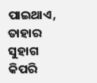ପାଇଥାଏ, ତାହାର ସୁହାଗ କିପରି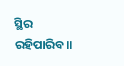ସ୍ଥିର ରହିପାରିବ॥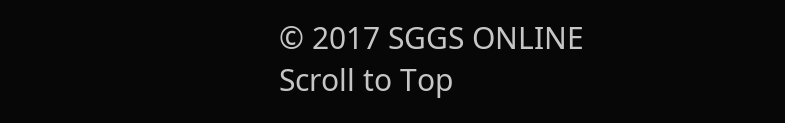© 2017 SGGS ONLINE
Scroll to Top